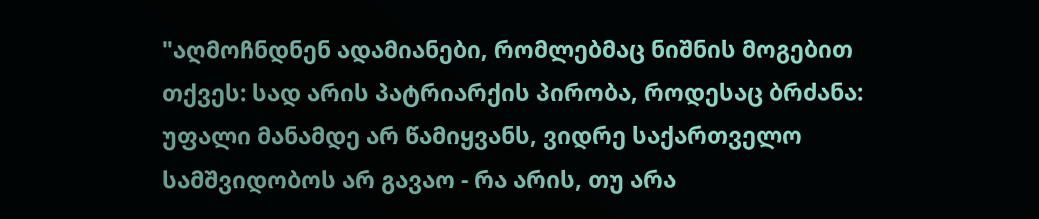"აღმოჩნდნენ ადამიანები, რომლებმაც ნიშნის მოგებით თქვეს: სად არის პატრიარქის პირობა, როდესაც ბრძანა: უფალი მანამდე არ წამიყვანს, ვიდრე საქართველო სამშვიდობოს არ გავაო - რა არის, თუ არა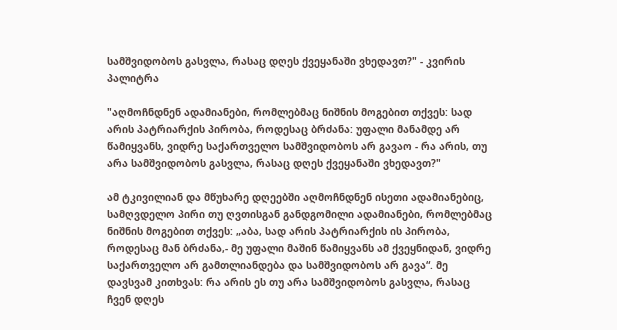სამშვიდობოს გასვლა, რასაც დღეს ქვეყანაში ვხედავთ?" - კვირის პალიტრა

"აღმოჩნდნენ ადამიანები, რომლებმაც ნიშნის მოგებით თქვეს: სად არის პატრიარქის პირობა, როდესაც ბრძანა: უფალი მანამდე არ წამიყვანს, ვიდრე საქართველო სამშვიდობოს არ გავაო - რა არის, თუ არა სამშვიდობოს გასვლა, რასაც დღეს ქვეყანაში ვხედავთ?"

ამ ტკივილიან და მწუხარე დღეებში აღმოჩნდნენ ისეთი ადამიანებიც, სამღვდელო პირი თუ ღვთისგან განდგომილი ადამიანები, რომლებმაც ნიშნის მოგებით თქვეს: „აბა, სად არის პატრიარქის ის პირობა, როდესაც მან ბრძანა,- მე უფალი მაშინ წამიყვანს ამ ქვეყნიდან, ვიდრე საქართველო არ გამთლიანდება და სამშვიდობოს არ გავა“. მე დავსვამ კითხვას: რა არის ეს თუ არა სამშვიდობოს გასვლა, რასაც ჩვენ დღეს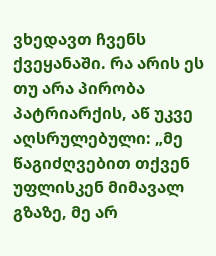ვხედავთ ჩვენს ქვეყანაში. რა არის ეს თუ არა პირობა პატრიარქის, აწ უკვე აღსრულებული: „მე წაგიძღვებით თქვენ უფლისკენ მიმავალ გზაზე, მე არ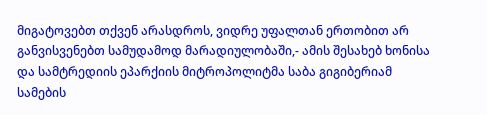მიგატოვებთ თქვენ არასდროს, ვიდრე უფალთან ერთობით არ განვისვენებთ სამუდამოდ მარადიულობაში,- ამის შესახებ ხონისა და სამტრედიის ეპარქიის მიტროპოლიტმა საბა გიგიბერიამ სამების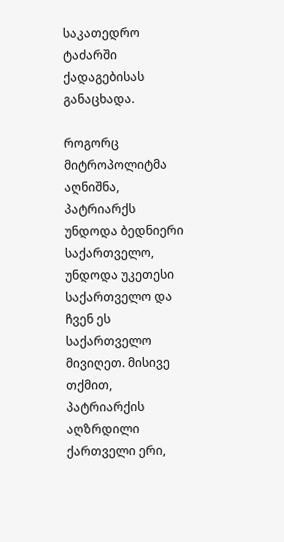საკათედრო ტაძარში ქადაგებისას განაცხადა.

როგორც მიტროპოლიტმა აღნიშნა, პატრიარქს უნდოდა ბედნიერი საქართველო, უნდოდა უკეთესი საქართველო და ჩვენ ეს საქართველო მივიღეთ. მისივე თქმით, პატრიარქის აღზრდილი ქართველი ერი,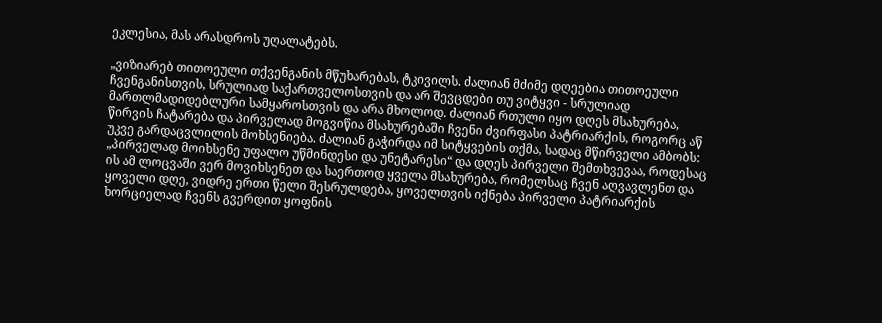ეკლესია, მას არასდროს უღალატებს.

„ვიზიარებ თითოეული თქვენგანის მწუხარებას, ტკივილს. ძალიან მძიმე დღეებია თითოეული ჩვენგანისთვის, სრულიად საქართველოსთვის და არ შევცდები თუ ვიტყვი - სრულიად მართლმადიდებლური სამყაროსთვის და არა მხოლოდ. ძალიან რთული იყო დღეს მსახურება, წირვის ჩატარება და პირველად მოგვიწია მსახურებაში ჩვენი ძვირფასი პატრიარქის, როგორც აწ უკვე გარდაცვლილის მოხსენიება. ძალიან გაჭირდა იმ სიტყვების თქმა, სადაც მწირველი ამბობს: „პირველად მოიხსენე უფალო უწმინდესი და უნეტარესი“ და დღეს პირველი შემთხვევაა, როდესაც ის ამ ლოცვაში ვერ მოვიხსენეთ და საერთოდ ყველა მსახურება, რომელსაც ჩვენ აღვავლენთ და ყოველი დღე, ვიდრე ერთი წელი შესრულდება, ყოველთვის იქნება პირველი პატრიარქის ხორციელად ჩვენს გვერდით ყოფნის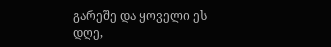გარეშე და ყოველი ეს დღე,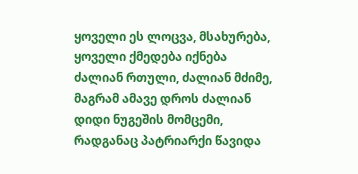ყოველი ეს ლოცვა, მსახურება, ყოველი ქმედება იქნება ძალიან რთული, ძალიან მძიმე, მაგრამ ამავე დროს ძალიან დიდი ნუგეშის მომცემი, რადგანაც პატრიარქი წავიდა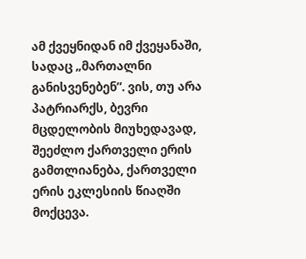ამ ქვეყნიდან იმ ქვეყანაში, სადაც „მართალნი განისვენებენ”. ვის, თუ არა პატრიარქს, ბევრი მცდელობის მიუხედავად, შეეძლო ქართველი ერის გამთლიანება, ქართველი ერის ეკლესიის წიაღში მოქცევა.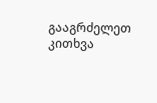გააგრძელეთ კითხვა